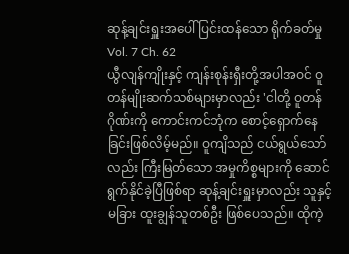ဆုန့်ချင်းရှူးအပေါ် ပြင်းထန်သော ရိုက်ခတ်မှု
Vol. 7 Ch. 62
ယွီလျန်ကျိုးနှင့် ကျန်းစုန်းရှီးတို့အပါအဝင် ဝူတန်မျိုးဆက်သစ်များမှာလည်း 'ငါတို့ ဝူတန်ဂိုဏ်းကို ကောင်းကင်ဘုံက စောင့်ရှောက်နေခြင်းဖြစ်လိမ့်မည်။ ဝူကျိသည် ငယ်ရွယ်သော်လည်း ကြီးမြတ်သော အမှုကိစ္စများကို ဆောင်ရွက်နိုင်ခဲ့ပြီဖြစ်ရာ ဆုန့်ချင်းရှူးမှာလည်း သူနှင့်မခြား ထူးချွန်သူတစ်ဦး ဖြစ်ပေသည်။ ထိုကဲ့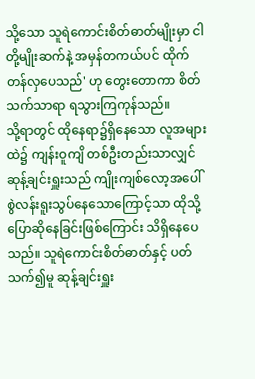သို့သော သူရဲကောင်းစိတ်ဓာတ်မျိုးမှာ ငါတို့မျိုးဆက်နဲ့ အမှန်တကယ်ပင် ထိုက်တန်လှပေသည်' ဟု တွေးတောကာ စိတ်သက်သာရာ ရသွားကြကုန်သည်။
သို့ရာတွင် ထိုနေရာ၌ရှိနေသော လူအများထဲ၌ ကျန်းဝူကျိ တစ်ဦးတည်းသာလျှင် ဆုန့်ချင်းရှူးသည် ကျိုးကျစ်လော့အပေါ် စွဲလန်းရူးသွပ်နေသောကြောင့်သာ ထိုသို့ပြောဆိုနေခြင်းဖြစ်ကြောင်း သိရှိနေပေသည်။ သူရဲကောင်းစိတ်ဓာတ်နှင့် ပတ်သက်၍မူ ဆုန့်ချင်းရှူး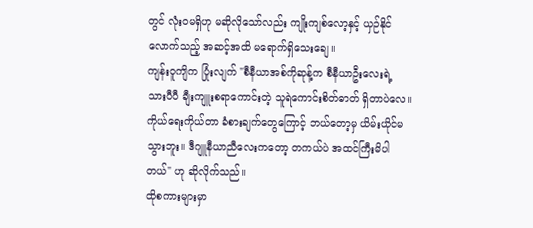တွင် လုံးဝမရှိဟု မဆိုလိုသော်လည်း ကျိုးကျစ်လော့နှင့် ယှဉ်နိုင်လောက်သည့် အဆင့်အထိ မရောက်ရှိသေးချေ။
ကျန်းဝူကျိက ပြုံးလျက် "စီနီယာအစ်ကိုဆုန့်က စီနီယာဦးလေးရဲ့ သားပီပီ ချီးကျူးစရာကောင်းတဲ့ သူရဲကောင်းစိတ်ဓာတ် ရှိတာပဲလေ။ ကိုယ်ရေးကိုယ်တာ ခံစားချက်တွေကြောင့် ဘယ်တော့မှ ယိမ်းယိုင်မသွားဘူး။ ဒီဂျူနီယာညီလေးကတော့ တကယ်ပဲ အထင်ကြီးမိပါတယ်" ဟု ဆိုလိုက်သည်။
ထိုစကားများမှာ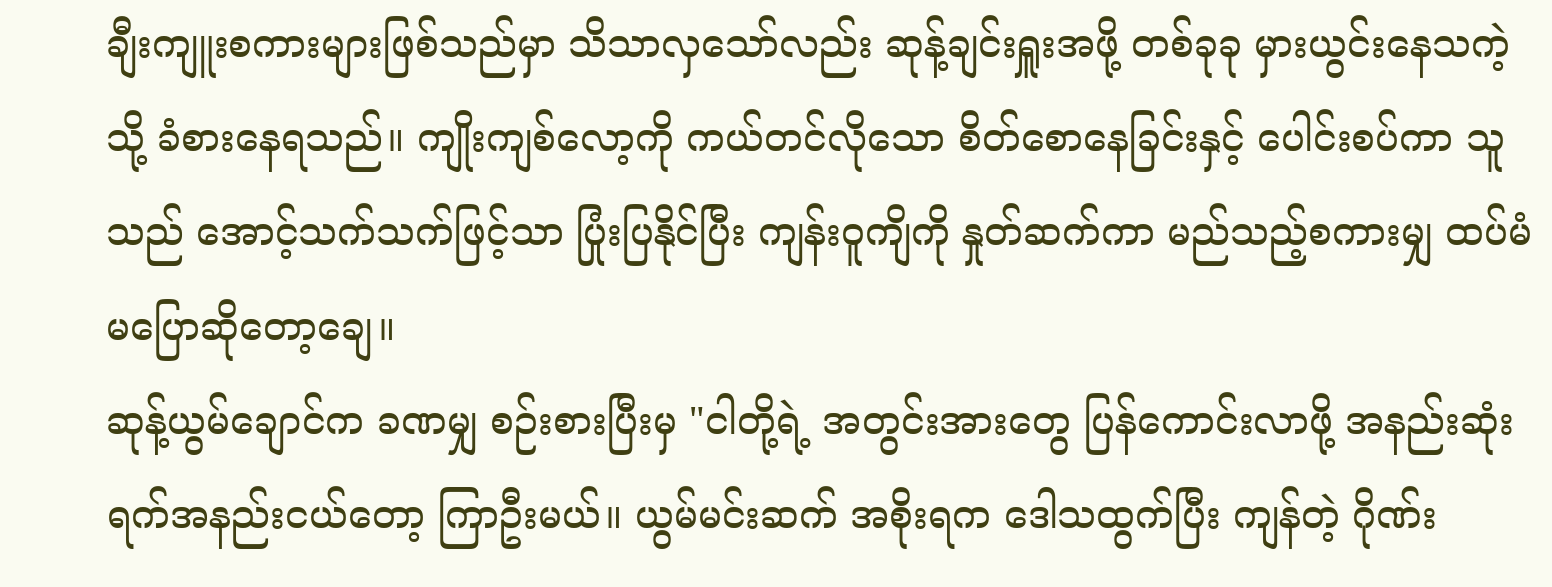ချီးကျူးစကားများဖြစ်သည်မှာ သိသာလှသော်လည်း ဆုန့်ချင်းရှူးအဖို့ တစ်ခုခု မှားယွင်းနေသကဲ့သို့ ခံစားနေရသည်။ ကျိုးကျစ်လော့ကို ကယ်တင်လိုသော စိတ်စောနေခြင်းနှင့် ပေါင်းစပ်ကာ သူသည် အောင့်သက်သက်ဖြင့်သာ ပြုံးပြနိုင်ပြီး ကျန်းဝူကျိကို နှုတ်ဆက်ကာ မည်သည့်စကားမျှ ထပ်မံမပြောဆိုတော့ချေ။
ဆုန့်ယွမ်ချောင်က ခဏမျှ စဉ်းစားပြီးမှ "ငါတို့ရဲ့ အတွင်းအားတွေ ပြန်ကောင်းလာဖို့ အနည်းဆုံး ရက်အနည်းငယ်တော့ ကြာဦးမယ်။ ယွမ်မင်းဆက် အစိုးရက ဒေါသထွက်ပြီး ကျန်တဲ့ ဂိုဏ်း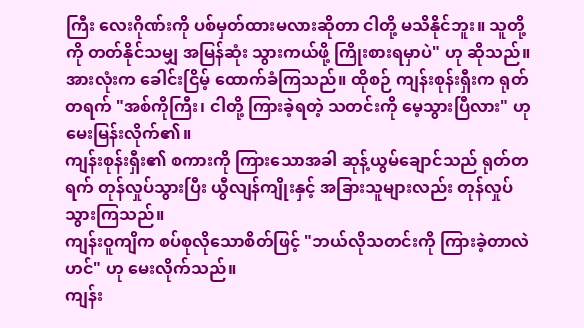ကြီး လေးဂိုဏ်းကို ပစ်မှတ်ထားမလားဆိုတာ ငါတို့ မသိနိုင်ဘူး။ သူတို့ကို တတ်နိုင်သမျှ အမြန်ဆုံး သွားကယ်ဖို့ ကြိုးစားရမှာပဲ" ဟု ဆိုသည်။
အားလုံးက ခေါင်းငြိမ့် ထောက်ခံကြသည်။ ထိုစဉ် ကျန်းစုန်းရှီးက ရုတ်တရက် "အစ်ကိုကြီး၊ ငါတို့ ကြားခဲ့ရတဲ့ သတင်းကို မေ့သွားပြီလား" ဟု မေးမြန်းလိုက်၏။
ကျန်းစုန်းရှီး၏ စကားကို ကြားသောအခါ ဆုန့်ယွမ်ချောင်သည် ရုတ်တရက် တုန်လှုပ်သွားပြီး ယွီလျန်ကျိုးနှင့် အခြားသူများလည်း တုန်လှုပ်သွားကြသည်။
ကျန်းဝူကျိက စပ်စုလိုသောစိတ်ဖြင့် "ဘယ်လိုသတင်းကို ကြားခဲ့တာလဲဟင်" ဟု မေးလိုက်သည်။
ကျန်း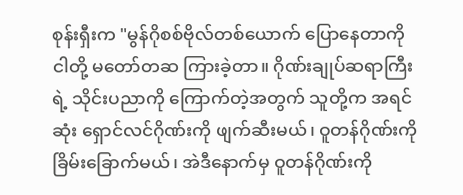စုန်းရှီးက "မွန်ဂိုစစ်ဗိုလ်တစ်ယောက် ပြောနေတာကို ငါတို့ မတော်တဆ ကြားခဲ့တာ။ ဂိုဏ်းချုပ်ဆရာကြီးရဲ့ သိုင်းပညာကို ကြောက်တဲ့အတွက် သူတို့က အရင်ဆုံး ရှောင်လင်ဂိုဏ်းကို ဖျက်ဆီးမယ်၊ ဝူတန်ဂိုဏ်းကို ခြိမ်းခြောက်မယ်၊ အဲဒီနောက်မှ ဝူတန်ဂိုဏ်းကို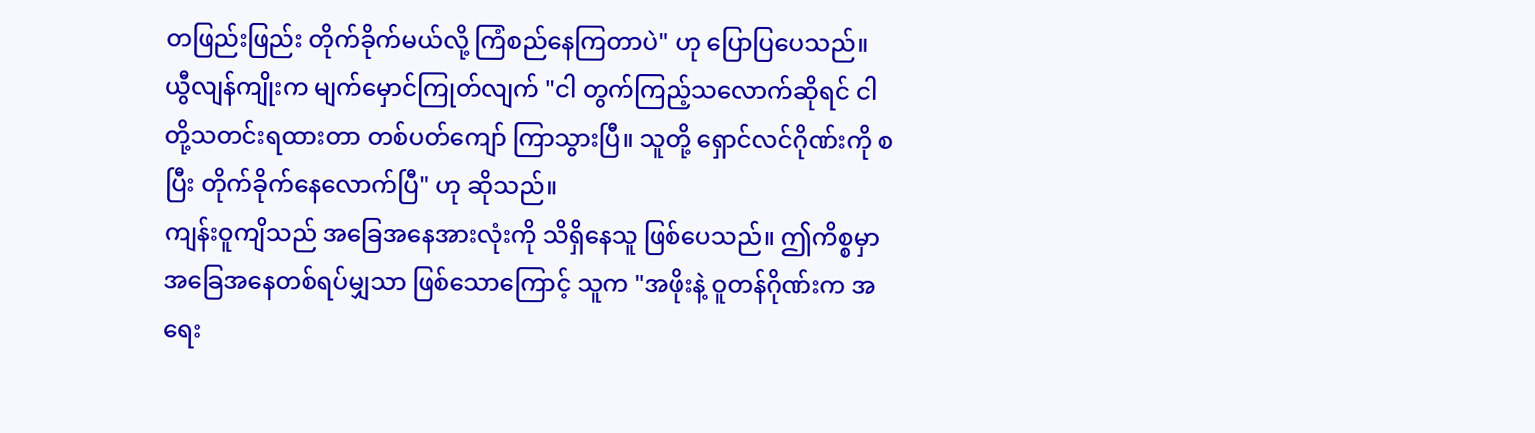တဖြည်းဖြည်း တိုက်ခိုက်မယ်လို့ ကြံစည်နေကြတာပဲ" ဟု ပြောပြပေသည်။
ယွီလျန်ကျိုးက မျက်မှောင်ကြုတ်လျက် "ငါ တွက်ကြည့်သလောက်ဆိုရင် ငါတို့သတင်းရထားတာ တစ်ပတ်ကျော် ကြာသွားပြီ။ သူတို့ ရှောင်လင်ဂိုဏ်းကို စပြီး တိုက်ခိုက်နေလောက်ပြီ" ဟု ဆိုသည်။
ကျန်းဝူကျိသည် အခြေအနေအားလုံးကို သိရှိနေသူ ဖြစ်ပေသည်။ ဤကိစ္စမှာ အခြေအနေတစ်ရပ်မျှသာ ဖြစ်သောကြောင့် သူက "အဖိုးနဲ့ ဝူတန်ဂိုဏ်းက အရေး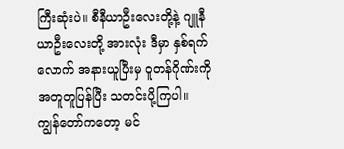ကြီးဆုံးပဲ။ စီနီယာဦးလေးတို့နဲ့ ဂျူနီယာဦးလေးတို့ အားလုံး ဒီမှာ နှစ်ရက်လောက် အနားယူပြီးမှ ဝူတန်ဂိုဏ်းကို အတူတူပြန်ပြီး သတင်းပို့ကြပါ။ ကျွန်တော်ကတော့ မင်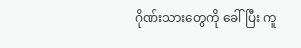ဂိုဏ်းသားတွေကို ခေါ်ပြီး ကူ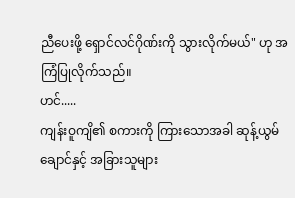ညီပေးဖို့ ရှောင်လင်ဂိုဏ်းကို သွားလိုက်မယ်" ဟု အကြံပြုလိုက်သည်။
ဟင်.....
ကျန်းဝူကျိ၏ စကားကို ကြားသောအခါ ဆုန့်ယွမ်ချောင်နှင့် အခြားသူများ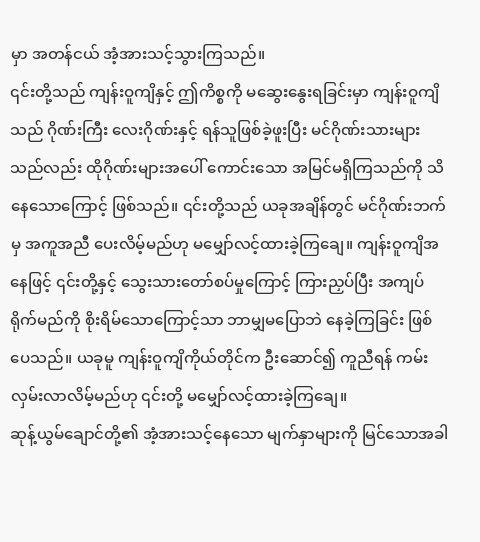မှာ အတန်ငယ် အံ့အားသင့်သွားကြသည်။
၎င်းတို့သည် ကျန်းဝူကျိနှင့် ဤကိစ္စကို မဆွေးနွေးရခြင်းမှာ ကျန်းဝူကျိသည် ဂိုဏ်းကြီး လေးဂိုဏ်းနှင့် ရန်သူဖြစ်ခဲ့ဖူးပြီး မင်ဂိုဏ်းသားများသည်လည်း ထိုဂိုဏ်းများအပေါ် ကောင်းသော အမြင်မရှိကြသည်ကို သိနေသောကြောင့် ဖြစ်သည်။ ၎င်းတို့သည် ယခုအချိန်တွင် မင်ဂိုဏ်းဘက်မှ အကူအညီ ပေးလိမ့်မည်ဟု မမျှော်လင့်ထားခဲ့ကြချေ။ ကျန်းဝူကျိအနေဖြင့် ၎င်းတို့နှင့် သွေးသားတော်စပ်မှုကြောင့် ကြားညှပ်ပြီး အကျပ်ရိုက်မည်ကို စိုးရိမ်သောကြောင့်သာ ဘာမျှမပြောဘဲ နေခဲ့ကြခြင်း ဖြစ်ပေသည်။ ယခုမူ ကျန်းဝူကျိကိုယ်တိုင်က ဦးဆောင်၍ ကူညီရန် ကမ်းလှမ်းလာလိမ့်မည်ဟု ၎င်းတို့ မမျှော်လင့်ထားခဲ့ကြချေ။
ဆုန့်ယွမ်ချောင်တို့၏ အံ့အားသင့်နေသော မျက်နှာများကို မြင်သောအခါ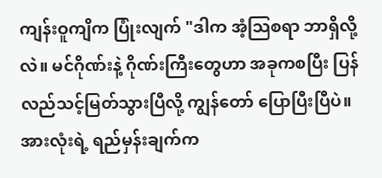ကျန်းဝူကျိက ပြုံးလျက် "ဒါက အံ့သြစရာ ဘာရှိလို့လဲ။ မင်ဂိုဏ်းနဲ့ ဂိုဏ်းကြီးတွေဟာ အခုကစပြီး ပြန်လည်သင့်မြတ်သွားပြီလို့ ကျွန်တော် ပြောပြီးပြီပဲ။ အားလုံးရဲ့ ရည်မှန်းချက်က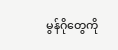မွန်ဂိုတွေကို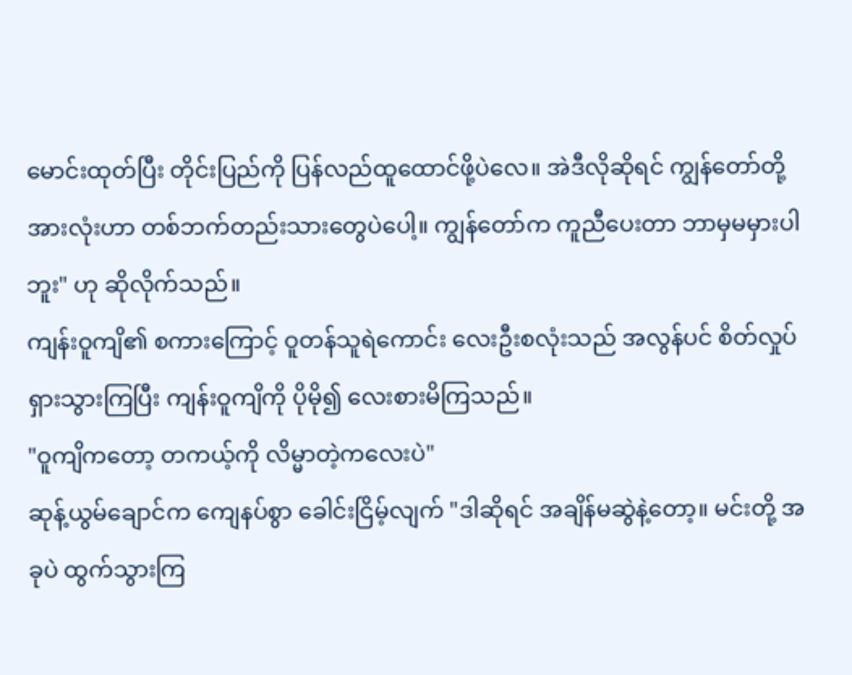မောင်းထုတ်ပြီး တိုင်းပြည်ကို ပြန်လည်ထူထောင်ဖို့ပဲလေ။ အဲဒီလိုဆိုရင် ကျွန်တော်တို့အားလုံးဟာ တစ်ဘက်တည်းသားတွေပဲပေါ့။ ကျွန်တော်က ကူညီပေးတာ ဘာမှမမှားပါဘူး" ဟု ဆိုလိုက်သည်။
ကျန်းဝူကျိ၏ စကားကြောင့် ဝူတန်သူရဲကောင်း လေးဦးစလုံးသည် အလွန်ပင် စိတ်လှုပ်ရှားသွားကြပြီး ကျန်းဝူကျိကို ပိုမို၍ လေးစားမိကြသည်။
"ဝူကျိကတော့ တကယ့်ကို လိမ္မာတဲ့ကလေးပဲ"
ဆုန့်ယွမ်ချောင်က ကျေနပ်စွာ ခေါင်းငြိမ့်လျက် "ဒါဆိုရင် အချိန်မဆွဲနဲ့တော့။ မင်းတို့ အခုပဲ ထွက်သွားကြ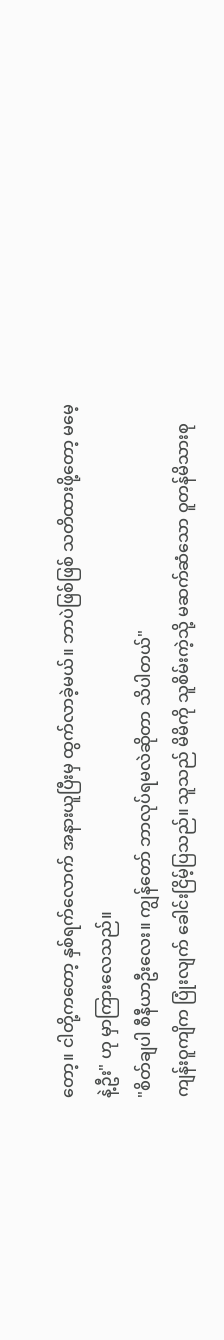တော့။ ငါတို့ကတော့ နှစ်ရက်လောက် အနားယူပြီးမှ ထွက်လာခဲ့မယ်။ ဘာပဲဖြစ်ဖြစ် သတိထားဖို့တော့ မမေ့နဲ့ဦး" ဟု မှာကြားလေသည်။
"စိတ်ချပါ စီနီယာဦးလေး။ ကျွန်တော် ဘာလုပ်ရမလဲဆိုတာ သိပါတယ်"
ကျန်းဝူကျိက ပြုံးလျက် ခေါင်းငြိမ့်ပြသည်။ သူသည် မိမိကို သူစိမ်းကဲ့သို့ မဆက်ဆံသော ဝူတန်မိသားစု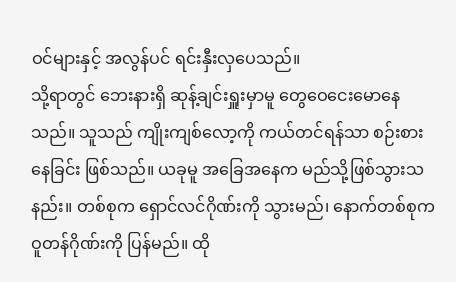ဝင်များနှင့် အလွန်ပင် ရင်းနှီးလှပေသည်။
သို့ရာတွင် ဘေးနားရှိ ဆုန့်ချင်းရှူးမှာမူ တွေဝေငေးမောနေသည်။ သူသည် ကျိုးကျစ်လော့ကို ကယ်တင်ရန်သာ စဉ်းစားနေခြင်း ဖြစ်သည်။ ယခုမူ အခြေအနေက မည်သို့ဖြစ်သွားသနည်း။ တစ်စုက ရှောင်လင်ဂိုဏ်းကို သွားမည်၊ နောက်တစ်စုက ဝူတန်ဂိုဏ်းကို ပြန်မည်။ ထို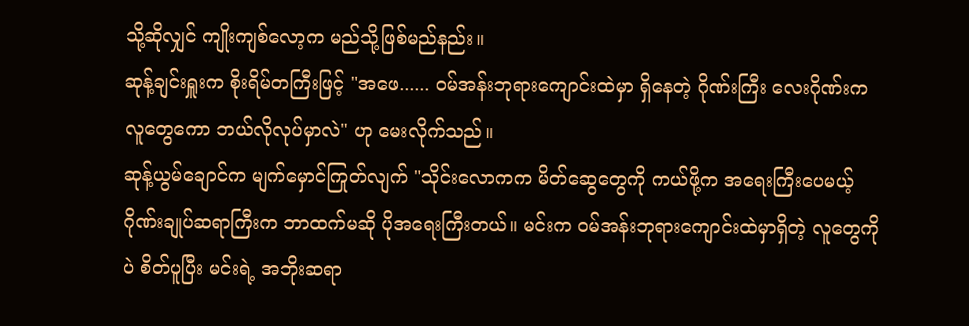သို့ဆိုလျှင် ကျိုးကျစ်လော့က မည်သို့ဖြစ်မည်နည်း။
ဆုန့်ချင်းရှူးက စိုးရိမ်တကြီးဖြင့် "အဖေ...... ဝမ်အန်းဘုရားကျောင်းထဲမှာ ရှိနေတဲ့ ဂိုဏ်းကြီး လေးဂိုဏ်းက လူတွေကော ဘယ်လိုလုပ်မှာလဲ" ဟု မေးလိုက်သည်။
ဆုန့်ယွမ်ချောင်က မျက်မှောင်ကြုတ်လျက် "သိုင်းလောကက မိတ်ဆွေတွေကို ကယ်ဖို့က အရေးကြီးပေမယ့် ဂိုဏ်းချုပ်ဆရာကြီးက ဘာထက်မဆို ပိုအရေးကြီးတယ်။ မင်းက ဝမ်အန်းဘုရားကျောင်းထဲမှာရှိတဲ့ လူတွေကိုပဲ စိတ်ပူပြီး မင်းရဲ့ အဘိုးဆရာ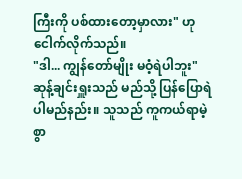ကြီးကို ပစ်ထားတော့မှာလား" ဟု ငေါက်လိုက်သည်။
"ဒါ... ကျွန်တော်မျိုး မဝံ့ရဲပါဘူး"
ဆုန့်ချင်းရှူးသည် မည်သို့ ပြန်ပြောရဲပါမည်နည်း။ သူသည် ကူကယ်ရာမဲ့စွာ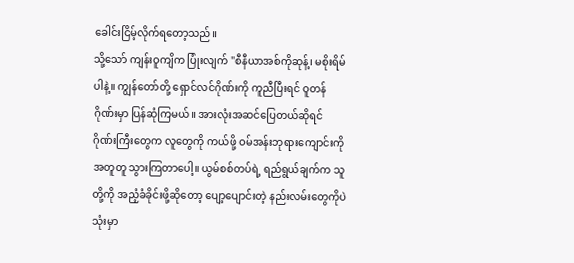ခေါင်းငြိမ့်လိုက်ရတော့သည်။
သို့သော် ကျန်းဝူကျိက ပြုံးလျက် "စီနီယာအစ်ကိုဆုန့်၊ မစိုးရိမ်ပါနဲ့။ ကျွန်တော်တို့ ရှောင်လင်ဂိုဏ်းကို ကူညီပြီးရင် ဝူတန်ဂိုဏ်းမှာ ပြန်ဆုံကြမယ်။ အားလုံးအဆင်ပြေတယ်ဆိုရင် ဂိုဏ်းကြီးတွေက လူတွေကို ကယ်ဖို့ ဝမ်အန်းဘုရားကျောင်းကို အတူတူ သွားကြတာပေါ့။ ယွမ်စစ်တပ်ရဲ့ ရည်ရွယ်ချက်က သူတို့ကို အညံ့ခံခိုင်းဖို့ဆိုတော့ ပျော့ပျောင်းတဲ့ နည်းလမ်းတွေကိုပဲ သုံးမှာ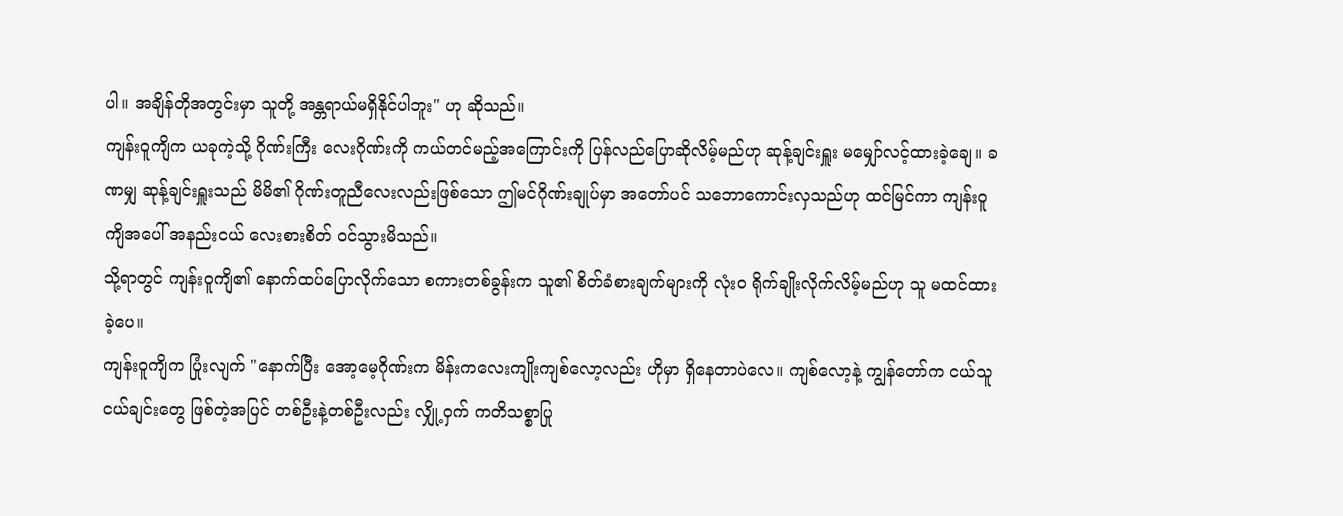ပါ။ အချိန်တိုအတွင်းမှာ သူတို့ အန္တရာယ်မရှိနိုင်ပါဘူး" ဟု ဆိုသည်။
ကျန်းဝူကျိက ယခုကဲ့သို့ ဂိုဏ်းကြီး လေးဂိုဏ်းကို ကယ်တင်မည့်အကြောင်းကို ပြန်လည်ပြောဆိုလိမ့်မည်ဟု ဆုန့်ချင်းရှူး မမျှော်လင့်ထားခဲ့ချေ။ ခဏမျှ ဆုန့်ချင်းရှူးသည် မိမိ၏ ဂိုဏ်းတူညီလေးလည်းဖြစ်သော ဤမင်ဂိုဏ်းချုပ်မှာ အတော်ပင် သဘောကောင်းလှသည်ဟု ထင်မြင်ကာ ကျန်းဝူကျိအပေါ် အနည်းငယ် လေးစားစိတ် ဝင်သွားမိသည်။
သို့ရာတွင် ကျန်းဝူကျိ၏ နောက်ထပ်ပြောလိုက်သော စကားတစ်ခွန်းက သူ၏ စိတ်ခံစားချက်များကို လုံးဝ ရိုက်ချိုးလိုက်လိမ့်မည်ဟု သူ မထင်ထားခဲ့ပေ။
ကျန်းဝူကျိက ပြုံးလျက် "နောက်ပြီး အော့မေ့ဂိုဏ်းက မိန်းကလေးကျိုးကျစ်လော့လည်း ဟိုမှာ ရှိနေတာပဲလေ။ ကျစ်လော့နဲ့ ကျွန်တော်က ငယ်သူငယ်ချင်းတွေ ဖြစ်တဲ့အပြင် တစ်ဦးနဲ့တစ်ဦးလည်း လျှို့ဝှက် ကတိသစ္စာပြု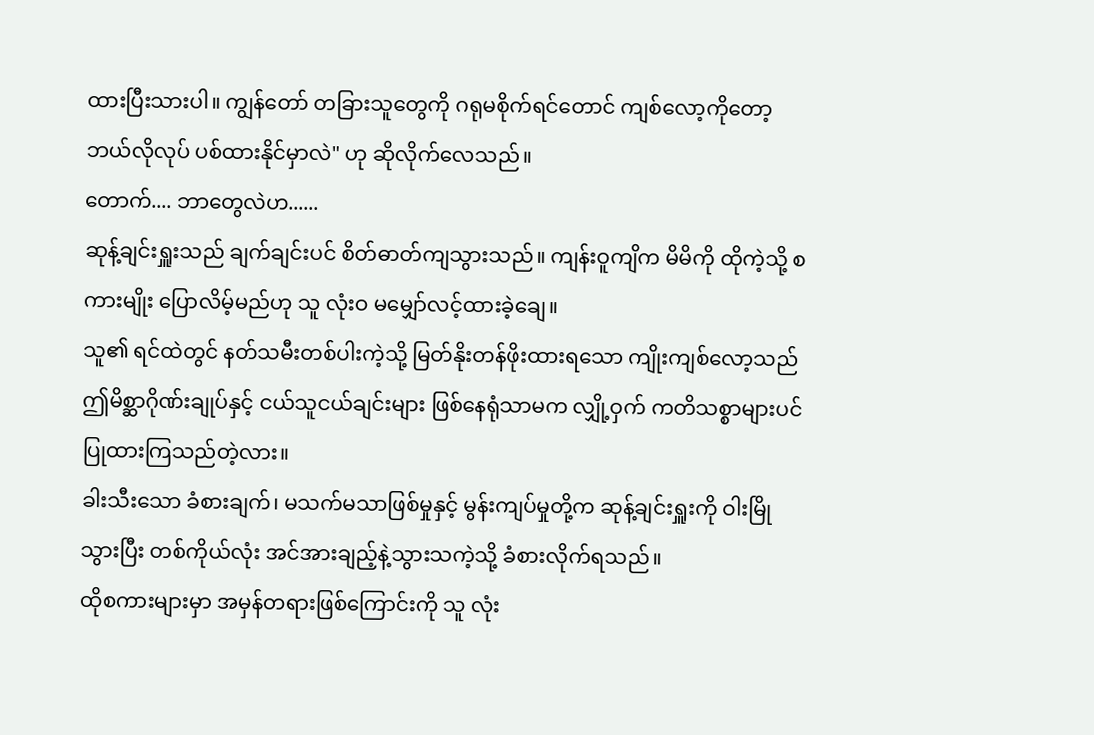ထားပြီးသားပါ။ ကျွန်တော် တခြားသူတွေကို ဂရုမစိုက်ရင်တောင် ကျစ်လော့ကိုတော့ ဘယ်လိုလုပ် ပစ်ထားနိုင်မှာလဲ" ဟု ဆိုလိုက်လေသည်။
တောက်.... ဘာတွေလဲဟ......
ဆုန့်ချင်းရှူးသည် ချက်ချင်းပင် စိတ်ဓာတ်ကျသွားသည်။ ကျန်းဝူကျိက မိမိကို ထိုကဲ့သို့ စကားမျိုး ပြောလိမ့်မည်ဟု သူ လုံးဝ မမျှော်လင့်ထားခဲ့ချေ။
သူ၏ ရင်ထဲတွင် နတ်သမီးတစ်ပါးကဲ့သို့ မြတ်နိုးတန်ဖိုးထားရသော ကျိုးကျစ်လော့သည် ဤမိစ္ဆာဂိုဏ်းချုပ်နှင့် ငယ်သူငယ်ချင်းများ ဖြစ်နေရုံသာမက လျှို့ဝှက် ကတိသစ္စာများပင် ပြုထားကြသည်တဲ့လား။
ခါးသီးသော ခံစားချက်၊ မသက်မသာဖြစ်မှုနှင့် မွန်းကျပ်မှုတို့က ဆုန့်ချင်းရှူးကို ဝါးမြိုသွားပြီး တစ်ကိုယ်လုံး အင်အားချည့်နဲ့သွားသကဲ့သို့ ခံစားလိုက်ရသည်။
ထိုစကားများမှာ အမှန်တရားဖြစ်ကြောင်းကို သူ လုံး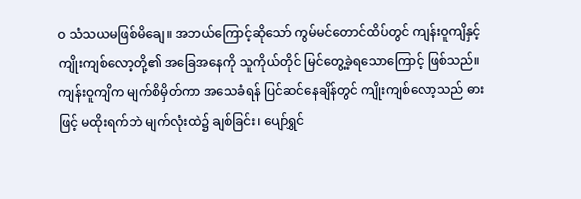ဝ သံသယမဖြစ်မိချေ။ အဘယ်ကြောင့်ဆိုသော် ကွမ်မင်တောင်ထိပ်တွင် ကျန်းဝူကျိနှင့် ကျိုးကျစ်လော့တို့၏ အခြေအနေကို သူကိုယ်တိုင် မြင်တွေ့ခဲ့ရသောကြောင့် ဖြစ်သည်။
ကျန်းဝူကျိက မျက်စိမှိတ်ကာ အသေခံရန် ပြင်ဆင်နေချိန်တွင် ကျိုးကျစ်လော့သည် ဓားဖြင့် မထိုးရက်ဘဲ မျက်လုံးထဲ၌ ချစ်ခြင်း၊ ပျော်ရွှင်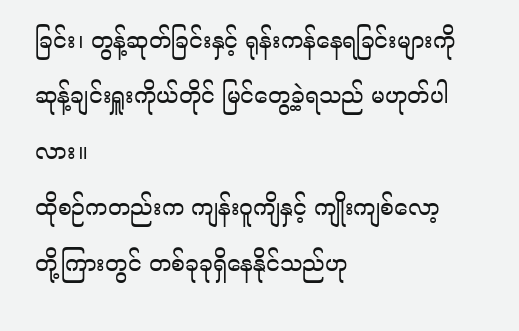ခြင်း၊ တွန့်ဆုတ်ခြင်းနှင့် ရုန်းကန်နေရခြင်းများကို ဆုန့်ချင်းရှူးကိုယ်တိုင် မြင်တွေ့ခဲ့ရသည် မဟုတ်ပါလား။
ထိုစဉ်ကတည်းက ကျန်းဝူကျိနှင့် ကျိုးကျစ်လော့တို့ကြားတွင် တစ်ခုခုရှိနေနိုင်သည်ဟု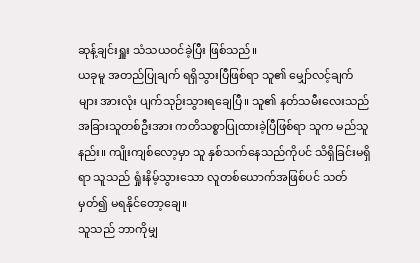ဆုန့်ချင်းရှူး သံသယဝင်ခဲ့ပြီး ဖြစ်သည်။
ယခုမူ အတည်ပြုချက် ရရှိသွားပြီဖြစ်ရာ သူ၏ မျှော်လင့်ချက်များ အားလုံး ပျက်သုဉ်းသွားရချေပြီ။ သူ၏ နတ်သမီးလေးသည် အခြားသူတစ်ဦးအား ကတိသစ္စာပြုထားခဲ့ပြီဖြစ်ရာ သူက မည်သူနည်း။ ကျိုးကျစ်လော့မှာ သူ နှစ်သက်နေသည်ကိုပင် သိရှိခြင်းမရှိရာ သူသည် ရှုံးနိမ့်သွားသော လူတစ်ယောက်အဖြစ်ပင် သတ်မှတ်၍ မရနိုင်တော့ချေ။
သူသည် ဘာကိုမျှ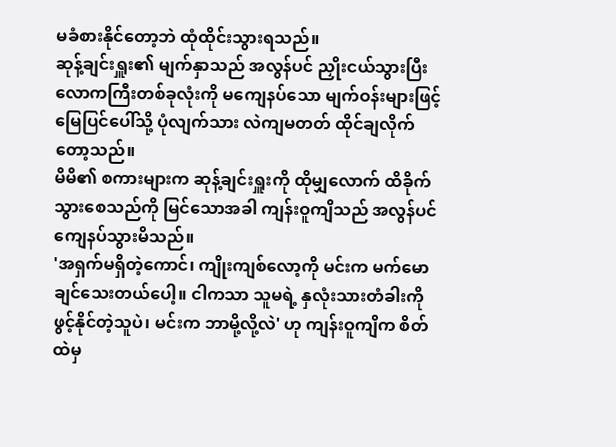မခံစားနိုင်တော့ဘဲ ထုံထိုင်းသွားရသည်။
ဆုန့်ချင်းရှူး၏ မျက်နှာသည် အလွန်ပင် ညှိုးငယ်သွားပြီး လောကကြီးတစ်ခုလုံးကို မကျေနပ်သော မျက်ဝန်းများဖြင့် မြေပြင်ပေါ်သို့ ပုံလျက်သား လဲကျမတတ် ထိုင်ချလိုက်တော့သည်။
မိမိ၏ စကားများက ဆုန့်ချင်းရှူးကို ထိုမျှလောက် ထိခိုက်သွားစေသည်ကို မြင်သောအခါ ကျန်းဝူကျိသည် အလွန်ပင် ကျေနပ်သွားမိသည်။
'အရှက်မရှိတဲ့ကောင်၊ ကျိုးကျစ်လော့ကို မင်းက မက်မောချင်သေးတယ်ပေါ့။ ငါကသာ သူမရဲ့ နှလုံးသားတံခါးကို ဖွင့်နိုင်တဲ့သူပဲ၊ မင်းက ဘာမို့လို့လဲ' ဟု ကျန်းဝူကျိက စိတ်ထဲမှ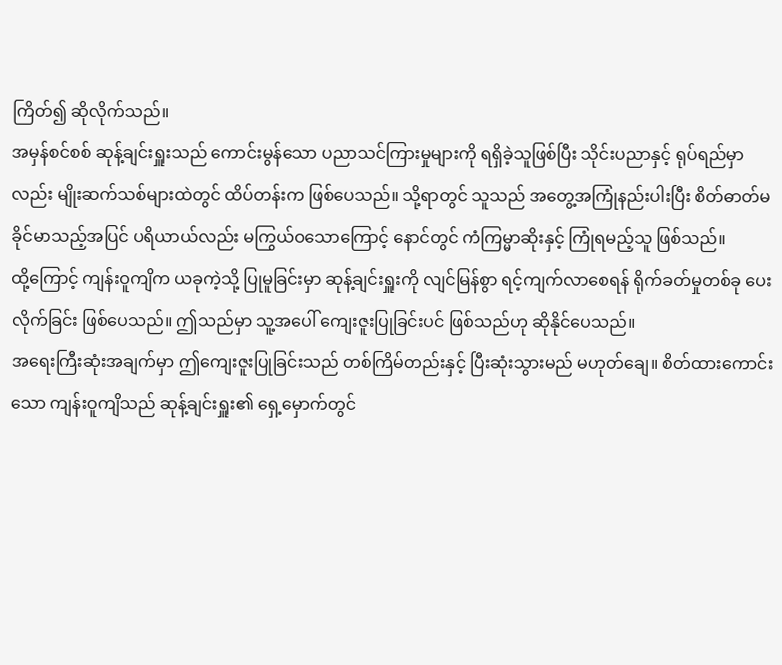ကြိတ်၍ ဆိုလိုက်သည်။
အမှန်စင်စစ် ဆုန့်ချင်းရှူးသည် ကောင်းမွန်သော ပညာသင်ကြားမှုများကို ရရှိခဲ့သူဖြစ်ပြီး သိုင်းပညာနှင့် ရုပ်ရည်မှာလည်း မျိုးဆက်သစ်များထဲတွင် ထိပ်တန်းက ဖြစ်ပေသည်။ သို့ရာတွင် သူသည် အတွေ့အကြုံနည်းပါးပြီး စိတ်ဓာတ်မခိုင်မာသည့်အပြင် ပရိယာယ်လည်း မကြွယ်ဝသောကြောင့် နောင်တွင် ကံကြမ္မာဆိုးနှင့် ကြုံရမည့်သူ ဖြစ်သည်။
ထို့ကြောင့် ကျန်းဝူကျိက ယခုကဲ့သို့ ပြုမူခြင်းမှာ ဆုန့်ချင်းရှူးကို လျင်မြန်စွာ ရင့်ကျက်လာစေရန် ရိုက်ခတ်မှုတစ်ခု ပေးလိုက်ခြင်း ဖြစ်ပေသည်။ ဤသည်မှာ သူ့အပေါ် ကျေးဇူးပြုခြင်းပင် ဖြစ်သည်ဟု ဆိုနိုင်ပေသည်။
အရေးကြီးဆုံးအချက်မှာ ဤကျေးဇူးပြုခြင်းသည် တစ်ကြိမ်တည်းနှင့် ပြီးဆုံးသွားမည် မဟုတ်ချေ။ စိတ်ထားကောင်းသော ကျန်းဝူကျိသည် ဆုန့်ချင်းရှူး၏ ရှေ့မှောက်တွင်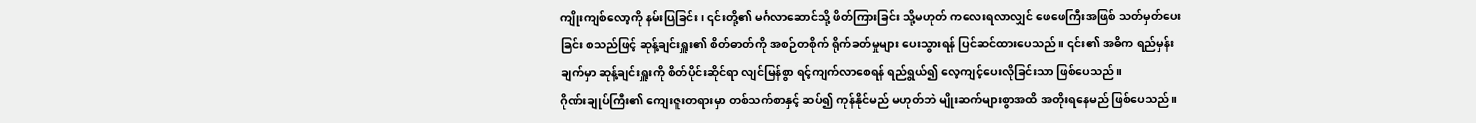ကျိုးကျစ်လော့ကို နမ်းပြခြင်း၊ ၎င်းတို့၏ မင်္ဂလာဆောင်သို့ ဖိတ်ကြားခြင်း သို့မဟုတ် ကလေးရလာလျှင် ဖေဖေကြီးအဖြစ် သတ်မှတ်ပေးခြင်း စသည်ဖြင့် ဆုန့်ချင်းရှူး၏ စိတ်ဓာတ်ကို အစဉ်တစိုက် ရိုက်ခတ်မှုများ ပေးသွားရန် ပြင်ဆင်ထားပေသည်။ ၎င်း၏ အဓိက ရည်မှန်းချက်မှာ ဆုန့်ချင်းရှူးကို စိတ်ပိုင်းဆိုင်ရာ လျင်မြန်စွာ ရင့်ကျက်လာစေရန် ရည်ရွယ်၍ လေ့ကျင့်ပေးလိုခြင်းသာ ဖြစ်ပေသည်။
ဂိုဏ်းချုပ်ကြီး၏ ကျေးဇူးတရားမှာ တစ်သက်စာနှင့် ဆပ်၍ ကုန်နိုင်မည် မဟုတ်ဘဲ မျိုးဆက်များစွာအထိ အတိုးရနေမည် ဖြစ်ပေသည်။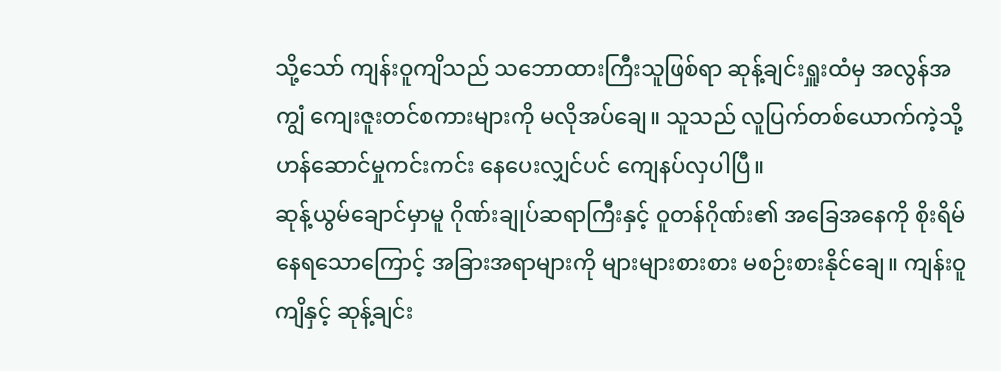သို့သော် ကျန်းဝူကျိသည် သဘောထားကြီးသူဖြစ်ရာ ဆုန့်ချင်းရှူးထံမှ အလွန်အကျွံ ကျေးဇူးတင်စကားများကို မလိုအပ်ချေ။ သူသည် လူပြက်တစ်ယောက်ကဲ့သို့ ဟန်ဆောင်မှုကင်းကင်း နေပေးလျှင်ပင် ကျေနပ်လှပါပြီ။
ဆုန့်ယွမ်ချောင်မှာမူ ဂိုဏ်းချုပ်ဆရာကြီးနှင့် ဝူတန်ဂိုဏ်း၏ အခြေအနေကို စိုးရိမ်နေရသောကြောင့် အခြားအရာများကို များများစားစား မစဉ်းစားနိုင်ချေ။ ကျန်းဝူကျိနှင့် ဆုန့်ချင်း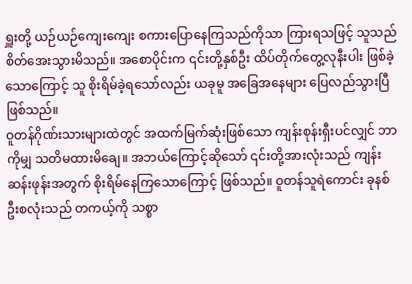ရှူးတို့ ယဉ်ယဉ်ကျေးကျေး စကားပြောနေကြသည်ကိုသာ ကြားရသဖြင့် သူသည် စိတ်အေးသွားမိသည်။ အစောပိုင်းက ၎င်းတို့နှစ်ဦး ထိပ်တိုက်တွေ့လုနီးပါး ဖြစ်ခဲ့သောကြောင့် သူ စိုးရိမ်ခဲ့ရသော်လည်း ယခုမူ အခြေအနေများ ပြေလည်သွားပြီ ဖြစ်သည်။
ဝူတန်ဂိုဏ်းသားများထဲတွင် အထက်မြက်ဆုံးဖြစ်သော ကျန်းစုန်းရှီးပင်လျှင် ဘာကိုမျှ သတိမထားမိချေ။ အဘယ်ကြောင့်ဆိုသော် ၎င်းတို့အားလုံးသည် ကျန်းဆန်းဖုန်းအတွက် စိုးရိမ်နေကြသောကြောင့် ဖြစ်သည်။ ဝူတန်သူရဲကောင်း ခုနစ်ဦးစလုံးသည် တကယ့်ကို သစ္စာ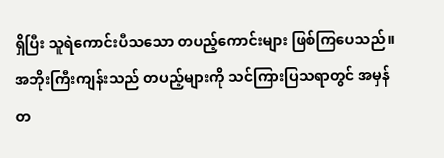ရှိပြီး သူရဲကောင်းပီသသော တပည့်ကောင်းများ ဖြစ်ကြပေသည်။ အဘိုးကြီးကျန်းသည် တပည့်များကို သင်ကြားပြသရာတွင် အမှန်တ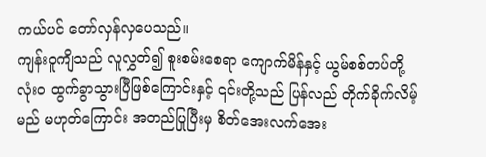ကယ်ပင် တော်လှန်လှပေသည်။
ကျန်းဝူကျိသည် လူလွှတ်၍ စူးစမ်းစေရာ ကျောက်မိန်နှင့် ယွမ်စစ်တပ်တို့ လုံးဝ ထွက်ခွာသွားပြီဖြစ်ကြောင်းနှင့် ၎င်းတို့သည် ပြန်လည် တိုက်ခိုက်လိမ့်မည် မဟုတ်ကြောင်း အတည်ပြုပြီးမှ စိတ်အေးလက်အေး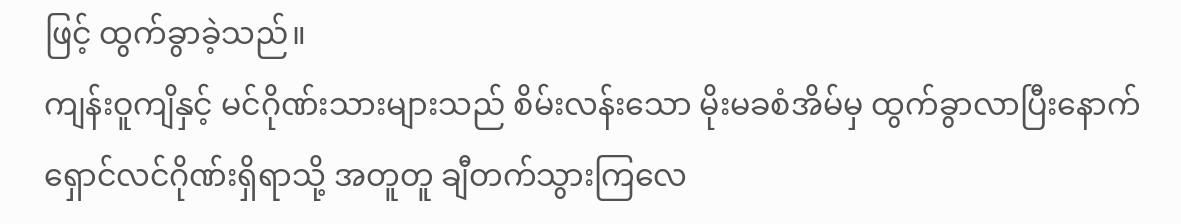ဖြင့် ထွက်ခွာခဲ့သည်။
ကျန်းဝူကျိနှင့် မင်ဂိုဏ်းသားများသည် စိမ်းလန်းသော မိုးမခစံအိမ်မှ ထွက်ခွာလာပြီးနောက် ရှောင်လင်ဂိုဏ်းရှိရာသို့ အတူတူ ချီတက်သွားကြလေ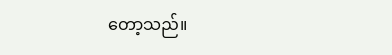တော့သည်။